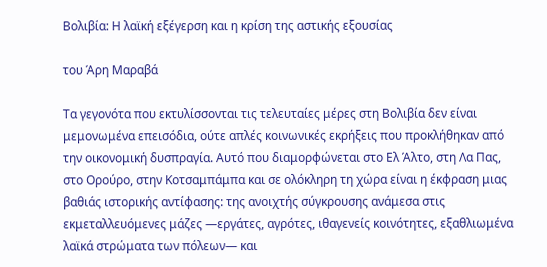Βολιβία: Η λαϊκή εξέγερση και η κρίση της αστικής εξουσίας

του Άρη Μαραβά

Τα γεγονότα που εκτυλίσσονται τις τελευταίες μέρες στη Βολιβία δεν είναι μεμονωμένα επεισόδια, ούτε απλές κοινωνικές εκρήξεις που προκλήθηκαν από την οικονομική δυσπραγία. Αυτό που διαμορφώνεται στο Ελ Άλτο, στη Λα Πας, στο Ορούρο, στην Κοτσαμπάμπα και σε ολόκληρη τη χώρα είναι η έκφραση μιας βαθιάς ιστορικής αντίφασης: της ανοιχτής σύγκρουσης ανάμεσα στις εκμεταλλευόμενες μάζες —εργάτες, αγρότες, ιθαγενείς κοινότητες, εξαθλιωμένα λαϊκά στρώματα των πόλεων— και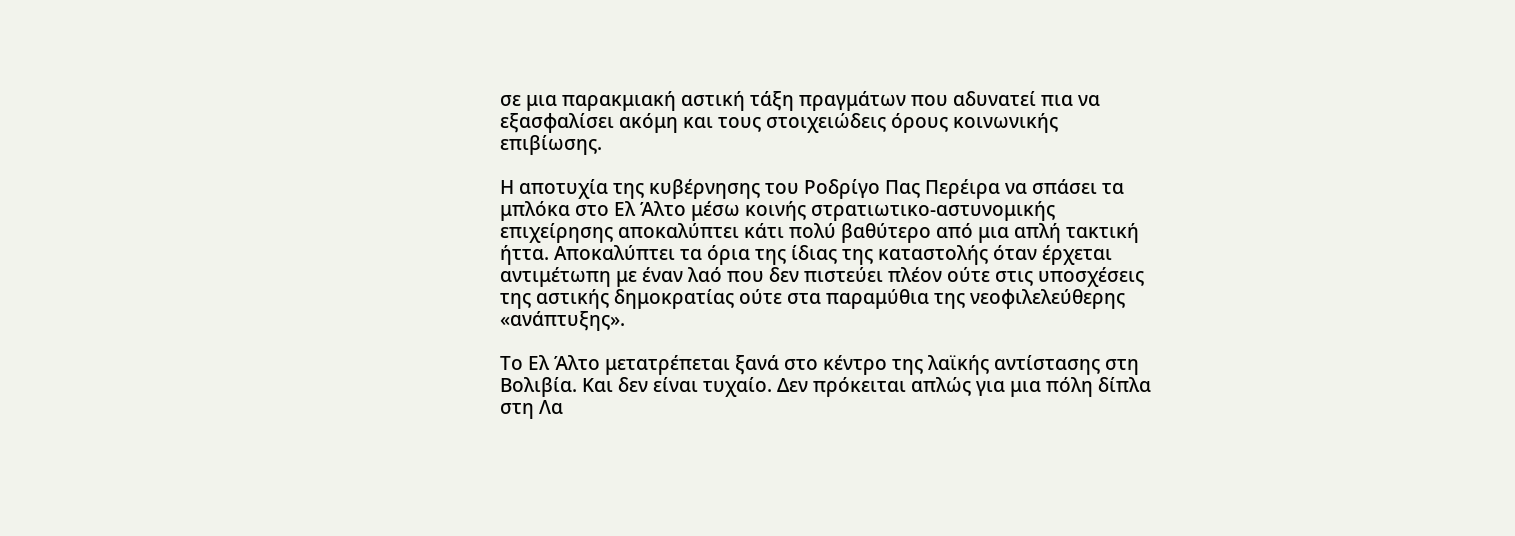σε μια παρακμιακή αστική τάξη πραγμάτων που αδυνατεί πια να εξασφαλίσει ακόμη και τους στοιχειώδεις όρους κοινωνικής επιβίωσης.

Η αποτυχία της κυβέρνησης του Ροδρίγο Πας Περέιρα να σπάσει τα μπλόκα στο Ελ Άλτο μέσω κοινής στρατιωτικο-αστυνομικής επιχείρησης αποκαλύπτει κάτι πολύ βαθύτερο από μια απλή τακτική ήττα. Αποκαλύπτει τα όρια της ίδιας της καταστολής όταν έρχεται αντιμέτωπη με έναν λαό που δεν πιστεύει πλέον ούτε στις υποσχέσεις της αστικής δημοκρατίας ούτε στα παραμύθια της νεοφιλελεύθερης «ανάπτυξης».

Το Ελ Άλτο μετατρέπεται ξανά στο κέντρο της λαϊκής αντίστασης στη Βολιβία. Και δεν είναι τυχαίο. Δεν πρόκειται απλώς για μια πόλη δίπλα στη Λα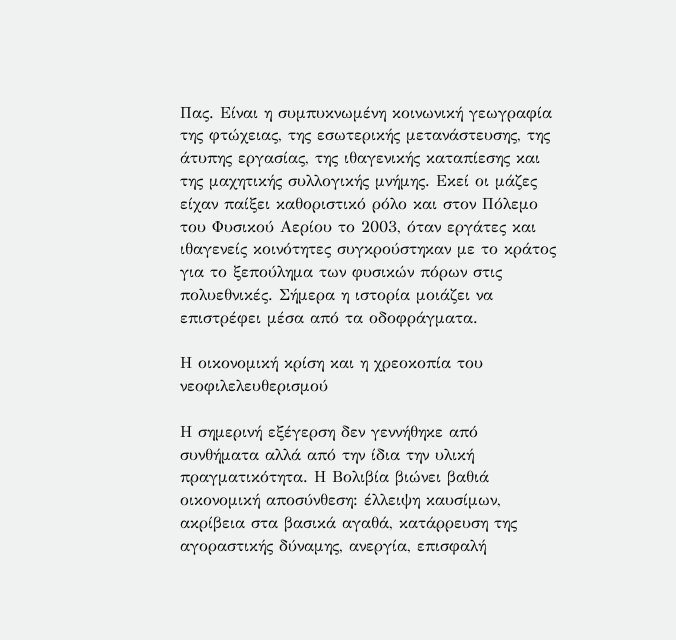Πας. Είναι η συμπυκνωμένη κοινωνική γεωγραφία της φτώχειας, της εσωτερικής μετανάστευσης, της άτυπης εργασίας, της ιθαγενικής καταπίεσης και της μαχητικής συλλογικής μνήμης. Εκεί οι μάζες είχαν παίξει καθοριστικό ρόλο και στον Πόλεμο του Φυσικού Αερίου το 2003, όταν εργάτες και ιθαγενείς κοινότητες συγκρούστηκαν με το κράτος για το ξεπούλημα των φυσικών πόρων στις πολυεθνικές. Σήμερα η ιστορία μοιάζει να επιστρέφει μέσα από τα οδοφράγματα.

Η οικονομική κρίση και η χρεοκοπία του νεοφιλελευθερισμού

Η σημερινή εξέγερση δεν γεννήθηκε από συνθήματα αλλά από την ίδια την υλική πραγματικότητα. Η Βολιβία βιώνει βαθιά οικονομική αποσύνθεση: έλλειψη καυσίμων, ακρίβεια στα βασικά αγαθά, κατάρρευση της αγοραστικής δύναμης, ανεργία, επισφαλή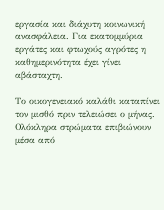εργασία και διάχυτη κοινωνική ανασφάλεια. Για εκατομμύρια εργάτες και φτωχούς αγρότες η καθημερινότητα έχει γίνει αβάσταχτη.

Το οικογενειακό καλάθι καταπίνει τον μισθό πριν τελειώσει ο μήνας. Ολόκληρα στρώματα επιβιώνουν μέσα από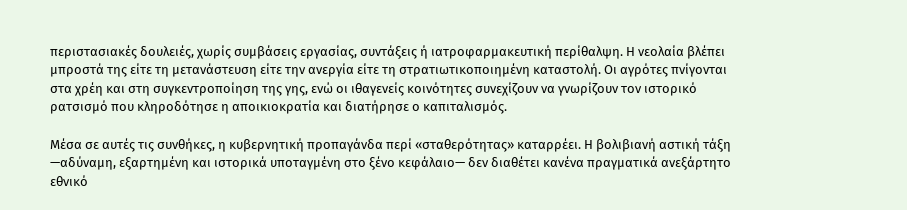περιστασιακές δουλειές, χωρίς συμβάσεις εργασίας, συντάξεις ή ιατροφαρμακευτική περίθαλψη. Η νεολαία βλέπει μπροστά της είτε τη μετανάστευση είτε την ανεργία είτε τη στρατιωτικοποιημένη καταστολή. Οι αγρότες πνίγονται στα χρέη και στη συγκεντροποίηση της γης, ενώ οι ιθαγενείς κοινότητες συνεχίζουν να γνωρίζουν τον ιστορικό ρατσισμό που κληροδότησε η αποικιοκρατία και διατήρησε ο καπιταλισμός.

Μέσα σε αυτές τις συνθήκες, η κυβερνητική προπαγάνδα περί «σταθερότητας» καταρρέει. Η βολιβιανή αστική τάξη —αδύναμη, εξαρτημένη και ιστορικά υποταγμένη στο ξένο κεφάλαιο— δεν διαθέτει κανένα πραγματικά ανεξάρτητο εθνικό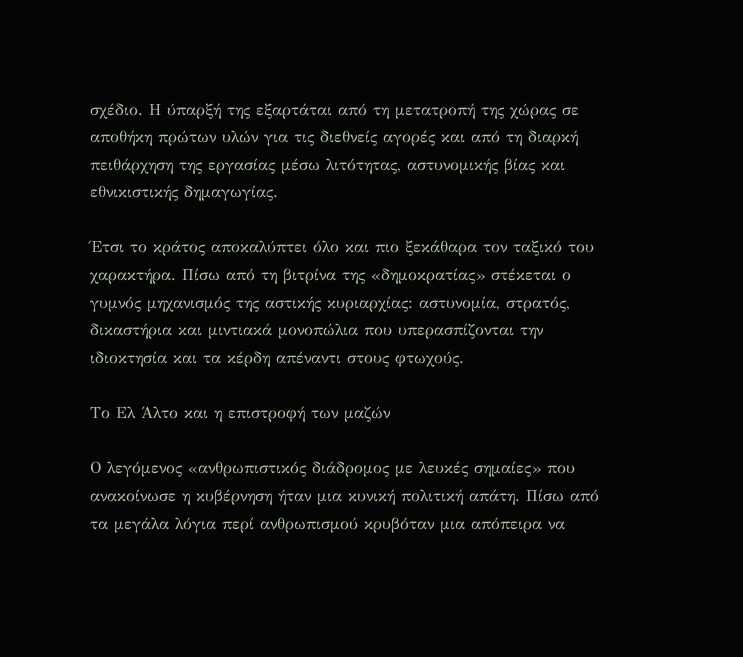σχέδιο. Η ύπαρξή της εξαρτάται από τη μετατροπή της χώρας σε αποθήκη πρώτων υλών για τις διεθνείς αγορές και από τη διαρκή πειθάρχηση της εργασίας μέσω λιτότητας, αστυνομικής βίας και εθνικιστικής δημαγωγίας.

Έτσι το κράτος αποκαλύπτει όλο και πιο ξεκάθαρα τον ταξικό του χαρακτήρα. Πίσω από τη βιτρίνα της «δημοκρατίας» στέκεται ο γυμνός μηχανισμός της αστικής κυριαρχίας: αστυνομία, στρατός, δικαστήρια και μιντιακά μονοπώλια που υπερασπίζονται την ιδιοκτησία και τα κέρδη απέναντι στους φτωχούς.

Το Ελ Άλτο και η επιστροφή των μαζών

Ο λεγόμενος «ανθρωπιστικός διάδρομος με λευκές σημαίες» που ανακοίνωσε η κυβέρνηση ήταν μια κυνική πολιτική απάτη. Πίσω από τα μεγάλα λόγια περί ανθρωπισμού κρυβόταν μια απόπειρα να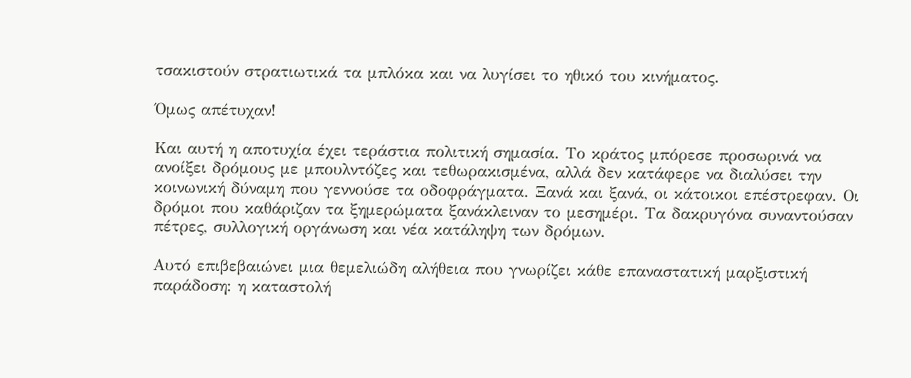τσακιστούν στρατιωτικά τα μπλόκα και να λυγίσει το ηθικό του κινήματος.

Όμως απέτυχαν!

Και αυτή η αποτυχία έχει τεράστια πολιτική σημασία. Το κράτος μπόρεσε προσωρινά να ανοίξει δρόμους με μπουλντόζες και τεθωρακισμένα, αλλά δεν κατάφερε να διαλύσει την κοινωνική δύναμη που γεννούσε τα οδοφράγματα. Ξανά και ξανά, οι κάτοικοι επέστρεφαν. Οι δρόμοι που καθάριζαν τα ξημερώματα ξανάκλειναν το μεσημέρι. Τα δακρυγόνα συναντούσαν πέτρες, συλλογική οργάνωση και νέα κατάληψη των δρόμων.

Αυτό επιβεβαιώνει μια θεμελιώδη αλήθεια που γνωρίζει κάθε επαναστατική μαρξιστική παράδοση: η καταστολή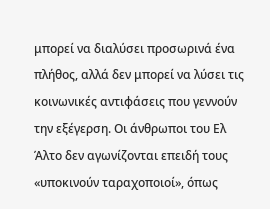μπορεί να διαλύσει προσωρινά ένα πλήθος, αλλά δεν μπορεί να λύσει τις κοινωνικές αντιφάσεις που γεννούν την εξέγερση. Οι άνθρωποι του Ελ Άλτο δεν αγωνίζονται επειδή τους «υποκινούν ταραχοποιοί», όπως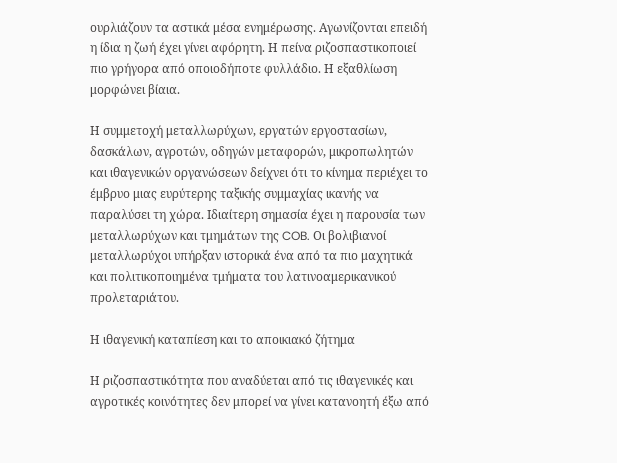ουρλιάζουν τα αστικά μέσα ενημέρωσης. Αγωνίζονται επειδή η ίδια η ζωή έχει γίνει αφόρητη. Η πείνα ριζοσπαστικοποιεί πιο γρήγορα από οποιοδήποτε φυλλάδιο. Η εξαθλίωση μορφώνει βίαια.

Η συμμετοχή μεταλλωρύχων, εργατών εργοστασίων, δασκάλων, αγροτών, οδηγών μεταφορών, μικροπωλητών και ιθαγενικών οργανώσεων δείχνει ότι το κίνημα περιέχει το έμβρυο μιας ευρύτερης ταξικής συμμαχίας ικανής να παραλύσει τη χώρα. Ιδιαίτερη σημασία έχει η παρουσία των μεταλλωρύχων και τμημάτων της COB. Οι βολιβιανοί μεταλλωρύχοι υπήρξαν ιστορικά ένα από τα πιο μαχητικά και πολιτικοποιημένα τμήματα του λατινοαμερικανικού προλεταριάτου.

Η ιθαγενική καταπίεση και το αποικιακό ζήτημα

Η ριζοσπαστικότητα που αναδύεται από τις ιθαγενικές και αγροτικές κοινότητες δεν μπορεί να γίνει κατανοητή έξω από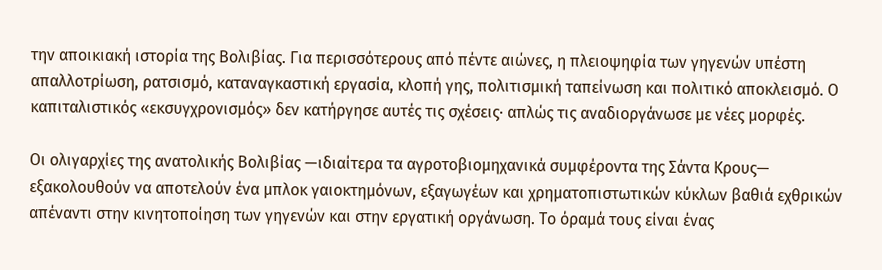την αποικιακή ιστορία της Βολιβίας. Για περισσότερους από πέντε αιώνες, η πλειοψηφία των γηγενών υπέστη απαλλοτρίωση, ρατσισμό, καταναγκαστική εργασία, κλοπή γης, πολιτισμική ταπείνωση και πολιτικό αποκλεισμό. Ο καπιταλιστικός «εκσυγχρονισμός» δεν κατήργησε αυτές τις σχέσεις· απλώς τις αναδιοργάνωσε με νέες μορφές.

Οι ολιγαρχίες της ανατολικής Βολιβίας —ιδιαίτερα τα αγροτοβιομηχανικά συμφέροντα της Σάντα Κρους— εξακολουθούν να αποτελούν ένα μπλοκ γαιοκτημόνων, εξαγωγέων και χρηματοπιστωτικών κύκλων βαθιά εχθρικών απέναντι στην κινητοποίηση των γηγενών και στην εργατική οργάνωση. Το όραμά τους είναι ένας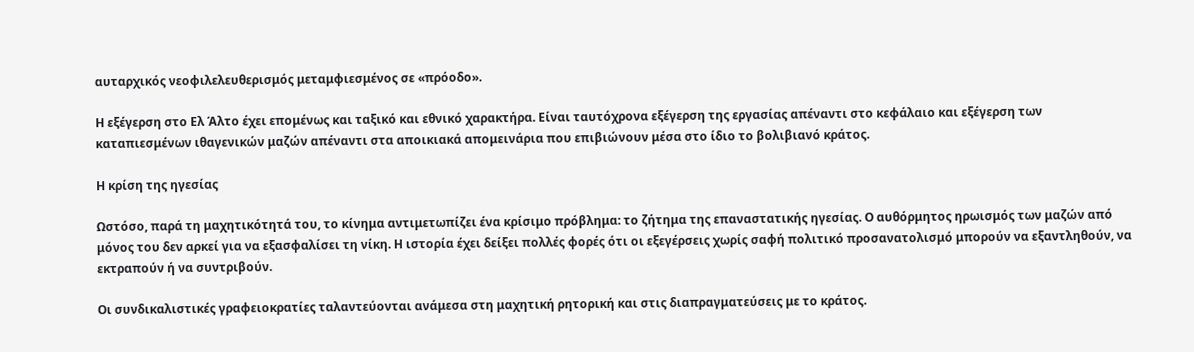αυταρχικός νεοφιλελευθερισμός μεταμφιεσμένος σε «πρόοδο».

Η εξέγερση στο Ελ Άλτο έχει επομένως και ταξικό και εθνικό χαρακτήρα. Είναι ταυτόχρονα εξέγερση της εργασίας απέναντι στο κεφάλαιο και εξέγερση των καταπιεσμένων ιθαγενικών μαζών απέναντι στα αποικιακά απομεινάρια που επιβιώνουν μέσα στο ίδιο το βολιβιανό κράτος.

Η κρίση της ηγεσίας

Ωστόσο, παρά τη μαχητικότητά του, το κίνημα αντιμετωπίζει ένα κρίσιμο πρόβλημα: το ζήτημα της επαναστατικής ηγεσίας. Ο αυθόρμητος ηρωισμός των μαζών από μόνος του δεν αρκεί για να εξασφαλίσει τη νίκη. Η ιστορία έχει δείξει πολλές φορές ότι οι εξεγέρσεις χωρίς σαφή πολιτικό προσανατολισμό μπορούν να εξαντληθούν, να εκτραπούν ή να συντριβούν.

Οι συνδικαλιστικές γραφειοκρατίες ταλαντεύονται ανάμεσα στη μαχητική ρητορική και στις διαπραγματεύσεις με το κράτος.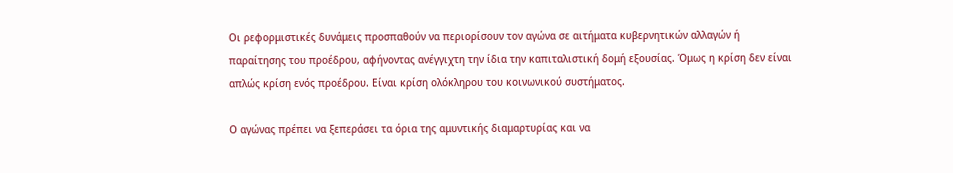Οι ρεφορμιστικές δυνάμεις προσπαθούν να περιορίσουν τον αγώνα σε αιτήματα κυβερνητικών αλλαγών ή παραίτησης του προέδρου, αφήνοντας ανέγγιχτη την ίδια την καπιταλιστική δομή εξουσίας. Όμως η κρίση δεν είναι απλώς κρίση ενός προέδρου. Είναι κρίση ολόκληρου του κοινωνικού συστήματος.

Ο αγώνας πρέπει να ξεπεράσει τα όρια της αμυντικής διαμαρτυρίας και να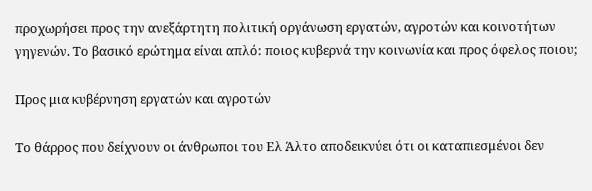προχωρήσει προς την ανεξάρτητη πολιτική οργάνωση εργατών, αγροτών και κοινοτήτων γηγενών. Το βασικό ερώτημα είναι απλό: ποιος κυβερνά την κοινωνία και προς όφελος ποιου;

Προς μια κυβέρνηση εργατών και αγροτών

Το θάρρος που δείχνουν οι άνθρωποι του Ελ Άλτο αποδεικνύει ότι οι καταπιεσμένοι δεν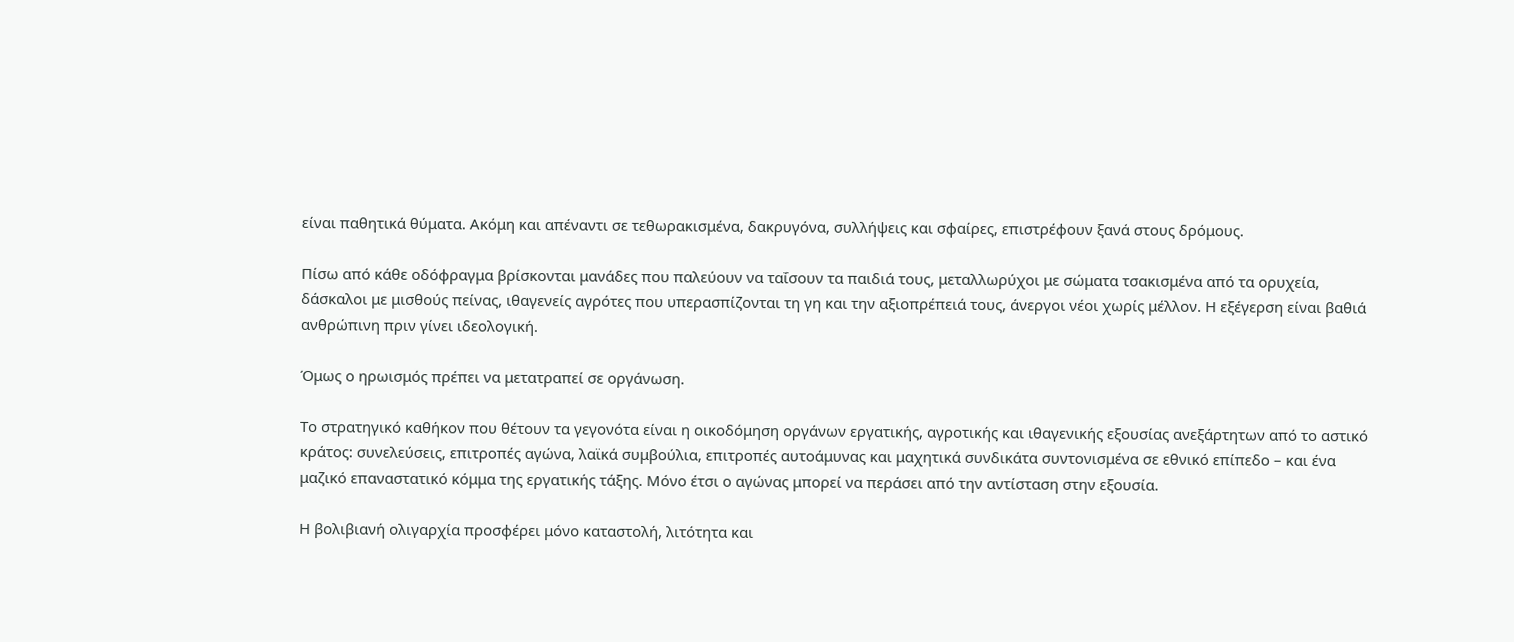είναι παθητικά θύματα. Ακόμη και απέναντι σε τεθωρακισμένα, δακρυγόνα, συλλήψεις και σφαίρες, επιστρέφουν ξανά στους δρόμους.

Πίσω από κάθε οδόφραγμα βρίσκονται μανάδες που παλεύουν να ταΐσουν τα παιδιά τους, μεταλλωρύχοι με σώματα τσακισμένα από τα ορυχεία, δάσκαλοι με μισθούς πείνας, ιθαγενείς αγρότες που υπερασπίζονται τη γη και την αξιοπρέπειά τους, άνεργοι νέοι χωρίς μέλλον. Η εξέγερση είναι βαθιά ανθρώπινη πριν γίνει ιδεολογική.

Όμως ο ηρωισμός πρέπει να μετατραπεί σε οργάνωση.

Το στρατηγικό καθήκον που θέτουν τα γεγονότα είναι η οικοδόμηση οργάνων εργατικής, αγροτικής και ιθαγενικής εξουσίας ανεξάρτητων από το αστικό κράτος: συνελεύσεις, επιτροπές αγώνα, λαϊκά συμβούλια, επιτροπές αυτοάμυνας και μαχητικά συνδικάτα συντονισμένα σε εθνικό επίπεδο – και ένα μαζικό επαναστατικό κόμμα της εργατικής τάξης. Μόνο έτσι ο αγώνας μπορεί να περάσει από την αντίσταση στην εξουσία.

Η βολιβιανή ολιγαρχία προσφέρει μόνο καταστολή, λιτότητα και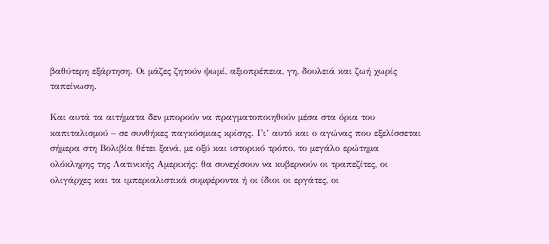βαθύτερη εξάρτηση. Οι μάζες ζητούν ψωμί, αξιοπρέπεια, γη, δουλειά και ζωή χωρίς ταπείνωση.

Και αυτά τα αιτήματα δεν μπορούν να πραγματοποιηθούν μέσα στα όρια του καπιταλισμού – σε συνθήκες παγκόσμιας κρίσης. Γι’ αυτό και ο αγώνας που εξελίσσεται σήμερα στη Βολιβία θέτει ξανά, με οξύ και ιστορικό τρόπο, το μεγάλο ερώτημα ολόκληρης της Λατινικής Αμερικής: θα συνεχίσουν να κυβερνούν οι τραπεζίτες, οι ολιγάρχες και τα ιμπεριαλιστικά συμφέροντα ή οι ίδιοι οι εργάτες, οι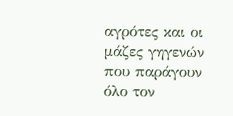αγρότες και οι μάζες γηγενών που παράγουν όλο τον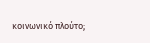κοινωνικό πλούτο;